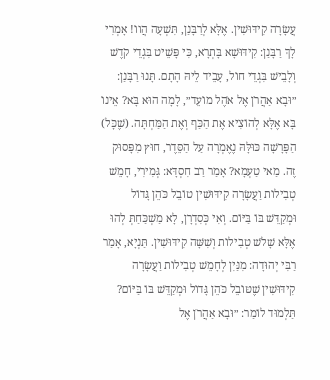עֲשָׂרָה קִידּוּשִׁין. אֶלָּא לְרַבָּנַן, תִּשְׁעָה הֲווֹ! אָמְרִי לָךְ רַבָּנַן: קִידּוּשָׁא בָּתְרָא, כִּי פָּשֵׁיט בִּגְדֵי קֹדֶשׁ וְלָבֵישׁ בִּגְדֵי חוֹל, עָבֵיד לֵיהּ הָתָם. תָּנוּ רַבָּנַן: ״וּבָא אַהֲרֹן אֶל אֹהֶל מוֹעֵד״, לָמָה הוּא בָּא? אֵינוֹ בָּא אֶלָּא לְהוֹצִיא אֶת הַכַּף וְאֶת הַמַּחְתָּה. (שֶׁכׇּל) הַפָּרָשָׁה כּוּלָּהּ נֶאֶמְרָה עַל הַסֵּדֶר, חוּץ מִפָּסוּק זֶה. מַאי טַעְמָא? אָמַר רַב חִסְדָּא: גְּמִירִי, חָמֵשׁ טְבִילוֹת וַעֲשָׂרָה קִידּוּשִׁין טוֹבֵל כֹּהֵן גָּדוֹל וּמְקַדֵּשׁ בּוֹ בַּיּוֹם. וְאִי כְּסִדְרָן, לָא מַשְׁכַּחַתְּ לְהוּ אֶלָּא שָׁלֹשׁ טְבִילוֹת וְשִׁשָּׁה קִידּוּשִׁין. תַּנְיָא, אָמַר רַבִּי יְהוּדָה: מִנַּיִן לְחָמֵשׁ טְבִילוֹת וַעֲשָׂרָה קִידּוּשִׁין שֶׁטּוֹבֵל כֹּהֵן גָּדוֹל וּמְקַדֵּשׁ בּוֹ בַּיּוֹם? תַּלְמוּד לוֹמַר: ״וּבָא אַהֲרֹן אֶל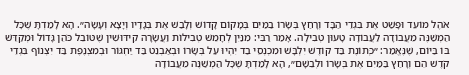אֹהֶל מוֹעֵד וּפָשַׁט אֶת בִּגְדֵי הַבָּד וְרָחַץ בְּשָׂרוֹ בַמַּיִם בְּמָקוֹם קָדוֹשׁ וְלָבַשׁ אֶת בְּגָדָיו וְיָצָא וְעָשָׂה״. הָא לָמַדְתָּ שֶׁכׇּל הַמְשַׁנֶּה מֵעֲבוֹדָה לַעֲבוֹדָה טָעוּן טְבִילָה. אָמַר רַבִּי: מִנַּיִן לְחָמֵשׁ טְבִילוֹת וַעֲשָׂרָה קִידּוּשִׁין שֶׁטּוֹבֵל כֹּהֵן גָּדוֹל וּמְקַדֵּשׁ בּוֹ בַּיּוֹם, שֶׁנֶּאֱמַר: ״כְּתוֹנֶת בַּד קוֹדֶשׁ יִלְבָּשׁ וּמִכְנְסֵי בַד יִהְיוּ עַל בְּשָׂרוֹ וּבְאַבְנֵט בַּד יַחְגּוֹר וּבְמִצְנֶפֶת בַּד יִצְנוֹף בִּגְדֵי קֹדֶשׁ הֵם וְרָחַץ בַּמַּיִם אֶת בְּשָׂרוֹ וּלְבֵשָׁם״, הָא לָמַדְתָּ שֶׁכׇּל הַמְשַׁנֶּה מֵעֲבוֹדָה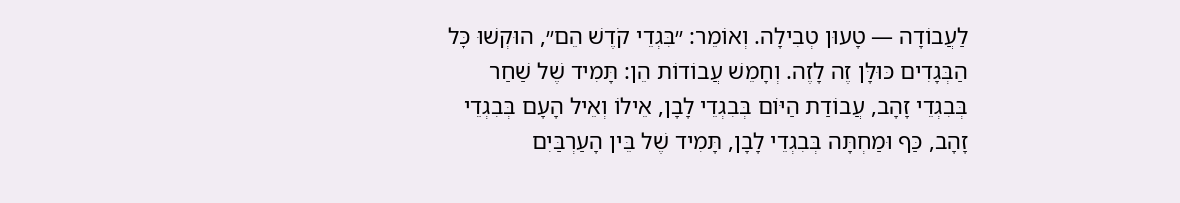לַעֲבוֹדָה — טָעוּן טְבִילָה. וְאוֹמֵר: ״בִּגְדֵי קֹדֶשׁ הֵם״, הוּקְשׁוּ כׇּל הַבְּגָדִים כּוּלָּן זֶה לָזֶה. וְחָמֵשׁ עֲבוֹדוֹת הֵן: תָּמִיד שֶׁל שַׁחַר בְּבִגְדֵי זָהָב, עֲבוֹדַת הַיּוֹם בְּבִגְדֵי לָבָן, אֵילוֹ וְאֵיל הָעָם בְּבִגְדֵי זָהָב, כַּף וּמַחְתָּה בְּבִגְדֵי לָבָן, תָּמִיד שֶׁל בֵּין הָעַרְבַּיִם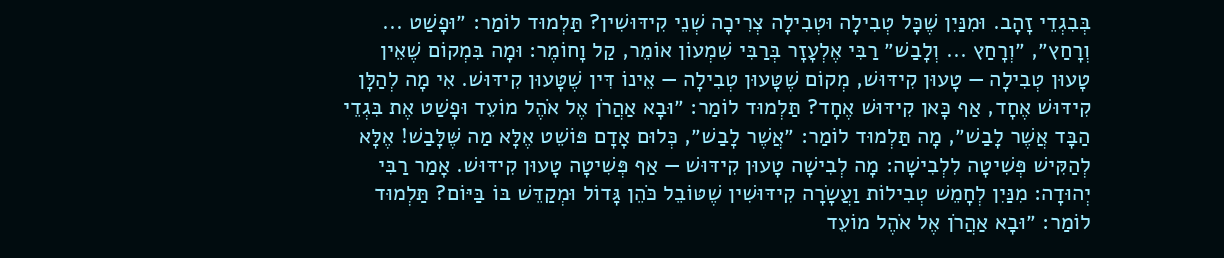בְּבִגְדֵי זָהָב. וּמִנַּיִן שֶׁכׇּל טְבִילָה וּטְבִילָה צְרִיכָה שְׁנֵי קִידּוּשִׁין? תַּלְמוּד לוֹמַר: ״וּפָשַׁט ... וְרָחַץ״, ״וְרָחַץ ... וְלָבַשׁ״ רַבִּי אֶלְעָזָר בְּרַבִּי שִׁמְעוֹן אוֹמֵר, קַל וָחוֹמֶר: וּמָה בִּמְקוֹם שֶׁאֵין טָעוּן טְבִילָה — טָעוּן קִידּוּשׁ, מְקוֹם שֶׁטָּעוּן טְבִילָה — אֵינוֹ דִּין שֶׁטָּעוּן קִידּוּשׁ. אִי מָה לְהַלָּן קִידּוּשׁ אֶחָד, אַף כָּאן קִידּוּשׁ אֶחָד? תַּלְמוּד לוֹמַר: ״וּבָא אַהֲרֹן אֶל אֹהֶל מוֹעֵד וּפָשַׁט אֶת בִּגְדֵי הַבָּד אֲשֶׁר לָבַשׁ״, מָה תַּלְמוּד לוֹמַר: ״אֲשֶׁר לָבַשׁ״, כְּלוּם אָדָם פּוֹשֵׁט אֶלָּא מַה שֶּׁלָּבַשׁ! אֶלָּא לְהַקִּישׁ פְּשִׁיטָה לִלְבִישָׁה: מָה לְבִישָׁה טָעוּן קִידּוּשׁ — אַף פְּשִׁיטָה טָעוּן קִידּוּשׁ. אָמַר רַבִּי יְהוּדָה: מִנַּיִן לְחָמֵשׁ טְבִילוֹת וַעֲשָׂרָה קִידּוּשִׁין שֶׁטּוֹבֵל כֹּהֵן גָּדוֹל וּמְקַדֵּשׁ בּוֹ בַּיּוֹם? תַּלְמוּד לוֹמַר: ״וּבָא אַהֲרֹן אֶל אֹהֶל מוֹעֵד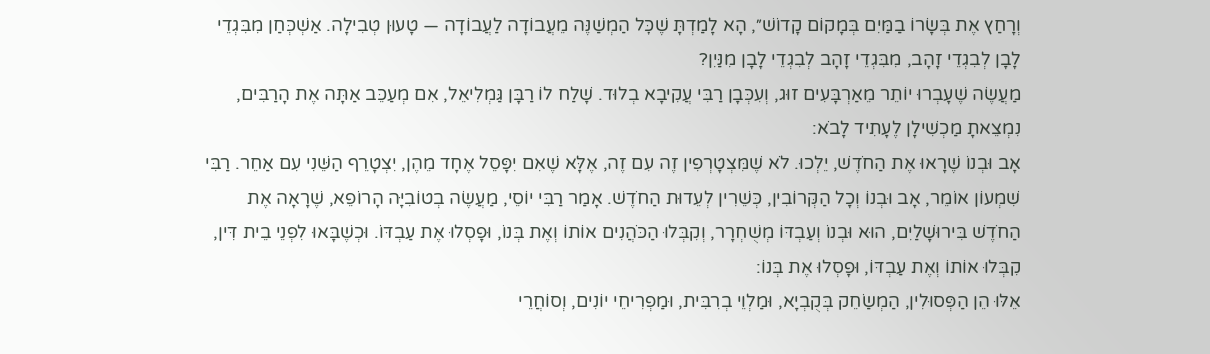וְרָחַץ אֶת בְּשָׂרוֹ בַמַּיִם בְּמָקוֹם קָדוֹשׁ״, הָא לָמַדְתָּ שֶׁכׇּל הַמְשַׁנֶּה מֵעֲבוֹדָה לַעֲבוֹדָה — טָעוּן טְבִילָה. אַשְׁכְּחַן מִבִּגְדֵי לָבָן לְבִגְדֵי זָהָב, מִבִּגְדֵי זָהָב לְבִגְדֵי לָבָן מִנַּיִן?
מַעֲשֶׂה שֶׁעָבְרוּ יוֹתֵר מֵאַרְבָּעִים זוּג, וְעִכְּבָן רַבִּי עֲקִיבָא בְלוּד. שָׁלַח לוֹ רַבָּן גַּמְלִיאֵל, אִם מְעַכֵּב אַתָּה אֶת הָרַבִּים, נִמְצֵאתָ מַכְשִׁילָן לֶעָתִיד לָבֹא:
אָב וּבְנוֹ שֶׁרָאוּ אֶת הַחֹדֶשׁ, יֵלְכוּ. לֹא שֶׁמִּצְטָרְפִין זֶה עִם זֶה, אֶלָּא שֶׁאִם יִפָּסֵל אֶחָד מֵהֶן, יִצְטָרֵף הַשֵּׁנִי עִם אַחֵר. רַבִּי שִׁמְעוֹן אוֹמֵר, אָב וּבְנוֹ וְכָל הַקְּרוֹבִין, כְּשֵׁרִין לְעֵדוּת הַחֹדֶשׁ. אָמַר רַבִּי יוֹסֵי, מַעֲשֶׂה בְטוֹבִיָּה הָרוֹפֵא, שֶׁרָאָה אֶת הַחֹדֶשׁ בִּירוּשָׁלַיִם, הוּא וּבְנוֹ וְעַבְדּוֹ מְשֻׁחְרָר, וְקִבְּלוּ הַכֹּהֲנִים אוֹתוֹ וְאֶת בְּנוֹ, וּפָסְלוּ אֶת עַבְדּוֹ. וּכְשֶׁבָּאוּ לִפְנֵי בֵית דִּין, קִבְּלוּ אוֹתוֹ וְאֶת עַבְדּוֹ, וּפָסְלוּ אֶת בְּנוֹ:
אֵלּוּ הֵן הַפְּסוּלִין, הַמְשַׂחֵק בְּקֻבְיָא, וּמַלְוֵי בְרִבִּית, וּמַפְרִיחֵי יוֹנִים, וְסוֹחֲרֵי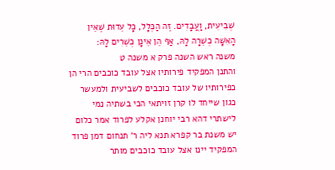שְׁבִיעִית, וַעֲבָדִים. זֶה הַכְּלָל, כָּל עֵדוּת שֶׁאֵין הָאִשָּׁה כְשֵׁרָה לָהּ, אַף הֵן אֵינָן כְּשֵׁרִים לָהּ:
משנה ראש השנה פרק א משנה ט
והתנן המפקיד פירותיו אצל עובד כוכבים הרי הן כפירותיו של עובד כוכבים לשביעית ולמעשר כגון שייחד לו קרן זויתאי הכי בשתיה נמי לישתרי דהא רבי יוחנן אקלע לפרוד אמר כלום יש משנת בר קפרא תנא ליה ר' תנחום דמן פרוד המפקיד יינו אצל עובד כוכבים מותר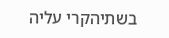בשתיהקרי עליה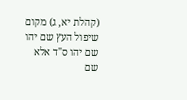(קהלת יא, ג) מקום שיפול העץ שם יהו שם יהו ס"ד אלא שם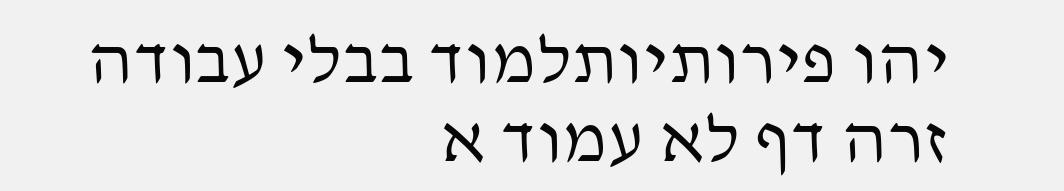יהו פירותיותלמוד בבלי עבודה זרה דף לא עמוד א